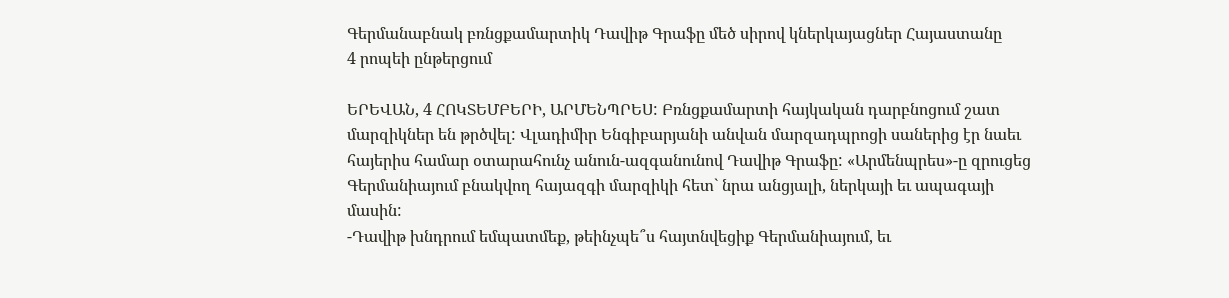Գերմանաբնակ բռնցքամարտիկ Դավիթ Գրաֆը մեծ սիրով կներկայացներ Հայաստանը
4 րոպեի ընթերցում

ԵՐԵՎԱՆ, 4 ՀՈԿՏԵՄԲԵՐԻ, ԱՐՄԵՆՊՐԵՍ: Բռնցքամարտի հայկական դարբնոցում շատ մարզիկներ են թրծվել: Վլադիմիր Ենգիբարյանի անվան մարզադպրոցի սաներից էր նաեւ հայերիս համար օտարահունչ անուն-ազգանունով Դավիթ Գրաֆը: «Արմենպրես»-ը զրուցեց Գերմանիայում բնակվող հայազգի մարզիկի հետ` նրա անցյալի, ներկայի եւ ապագայի մասին:
-Դավիթ խնդրում եմպատմեք, թեինչպե՞ս հայտնվեցիք Գերմանիայում, եւ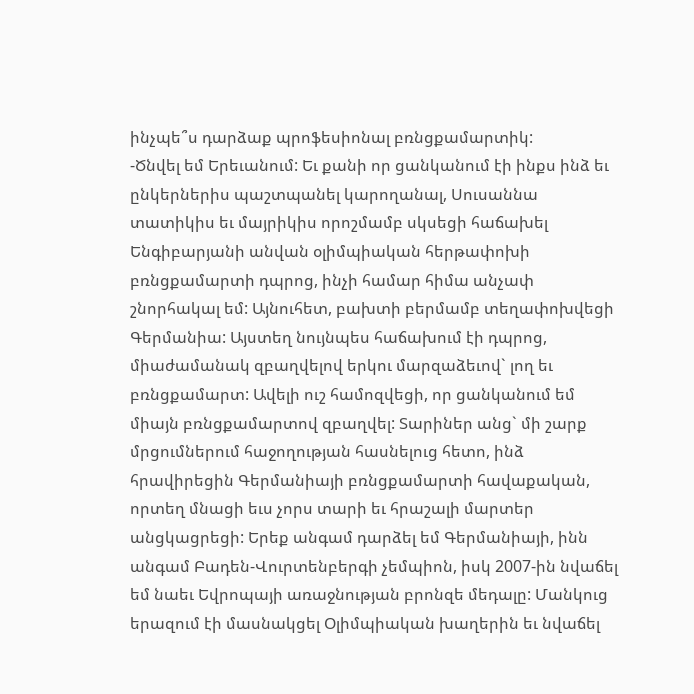ինչպե՞ս դարձաք պրոֆեսիոնալ բռնցքամարտիկ:
-Ծնվել եմ Երեւանում: Եւ քանի որ ցանկանում էի ինքս ինձ եւ ընկերներիս պաշտպանել կարողանալ, Սուսաննա տատիկիս եւ մայրիկիս որոշմամբ սկսեցի հաճախել Ենգիբարյանի անվան օլիմպիական հերթափոխի բռնցքամարտի դպրոց, ինչի համար հիմա անչափ շնորհակալ եմ: Այնուհետ, բախտի բերմամբ տեղափոխվեցի Գերմանիա: Այստեղ նույնպես հաճախում էի դպրոց, միաժամանակ զբաղվելով երկու մարզաձեւով` լող եւ բռնցքամարտ: Ավելի ուշ համոզվեցի, որ ցանկանում եմ միայն բռնցքամարտով զբաղվել: Տարիներ անց` մի շարք մրցումներում հաջողության հասնելուց հետո, ինձ հրավիրեցին Գերմանիայի բռնցքամարտի հավաքական, որտեղ մնացի եւս չորս տարի եւ հրաշալի մարտեր անցկացրեցի: Երեք անգամ դարձել եմ Գերմանիայի, ինն անգամ Բադեն-Վուրտենբերգի չեմպիոն, իսկ 2007-ին նվաճել եմ նաեւ Եվրոպայի առաջնության բրոնզե մեդալը: Մանկուց երազում էի մասնակցել Օլիմպիական խաղերին եւ նվաճել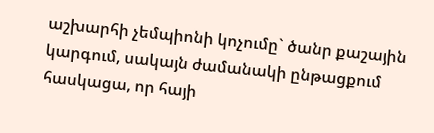աշխարհի չեմպիոնի կոչումը` ծանր քաշային կարգում, սակայն ժամանակի ընթացքում հասկացա, որ հայի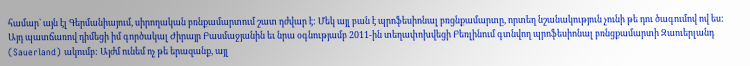համար` այն էլ Գերմանիայում, սիրողական բռնքամարտում շատ դժվար է: Մեկ այլ բան է պրոֆեսիոնալ բռցնքամարտը, որտեղ նշանակություն չունի թե դու ծագումով ով ես: Այդ պատճառով դիմեցի իմ գործակալ Ժիրայր Բասմաջյանին եւ նրա օգնությամբ 2011-ին տեղափոխվեցի Բեռլինում գտնվող պրոֆեսիոնալ բռնցքամարտի Զաուերլանդ (Sauerland) ակումբ: Այժմ ունեմ ոչ թե երազանք, այլ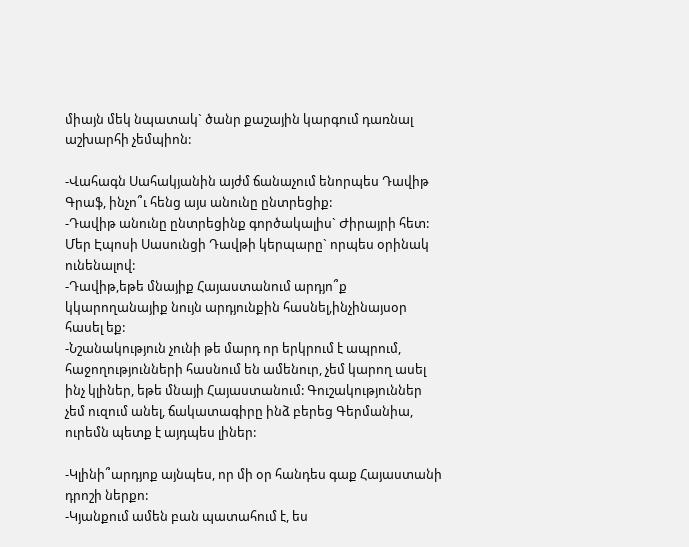միայն մեկ նպատակ` ծանր քաշային կարգում դառնալ աշխարհի չեմպիոն:

-Վահագն Սահակյանին այժմ ճանաչում ենորպես Դավիթ Գրաֆ, ինչո՞ւ հենց այս անունը ընտրեցիք:
-Դավիթ անունը ընտրեցինք գործակալիս` Ժիրայրի հետ: Մեր Էպոսի Սասունցի Դավթի կերպարը` որպես օրինակ ունենալով:
-Դավիթ,եթե մնայիք Հայաստանում արդյո՞ք կկարողանայիք նույն արդյունքին հասնել,ինչինայսօր հասել եք:
-Նշանակություն չունի թե մարդ որ երկրում է ապրում, հաջողությունների հասնում են ամենուր, չեմ կարող ասել ինչ կլիներ, եթե մնայի Հայաստանում: Գուշակություններ չեմ ուզում անել, ճակատագիրը ինձ բերեց Գերմանիա, ուրեմն պետք է այդպես լիներ:

-Կլինի՞արդյոք այնպես, որ մի օր հանդես գաք Հայաստանի դրոշի ներքո:
-Կյանքում ամեն բան պատահում է, ես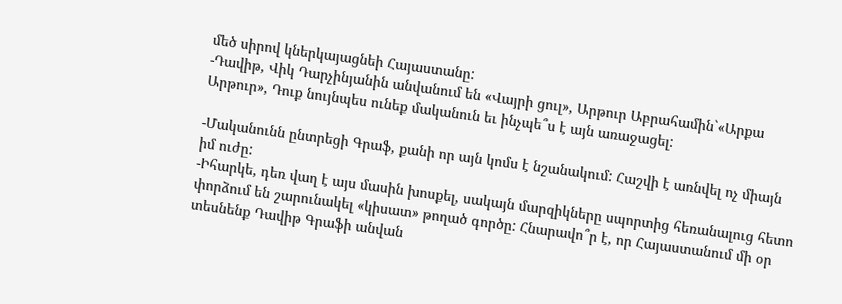մեծ սիրով կներկայացնեի Հայաստանը:
-Դավիթ, Վիկ Դարչինյանին անվանում են «Վայրի ցուլ», Արթուր Աբրահամին`«Արքա Արթուր», Դուք նույնպես ունեք մականուն եւ ինչպե՞ս է այն առաջացել:

-Մականունն ընտրեցի Գրաֆ, քանի որ այն կոմս է նշանակում: Հաշվի է առնվել ոչ միայն իմ ուժը:
-Իհարկե, դեռ վաղ է այս մասին խոսքել, սակայն մարզիկները սպորտից հեռանալուց հետո փորձում են շարունակել «կիսատ» թողած գործը: Հնարավո՞ր է, որ Հայաստանում մի օր տեսնենք Դավիթ Գրաֆի անվան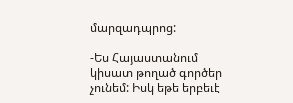մարզադպրոց:

-Ես Հայաստանում կիսատ թողած գործեր չունեմ: Իսկ եթե երբեւէ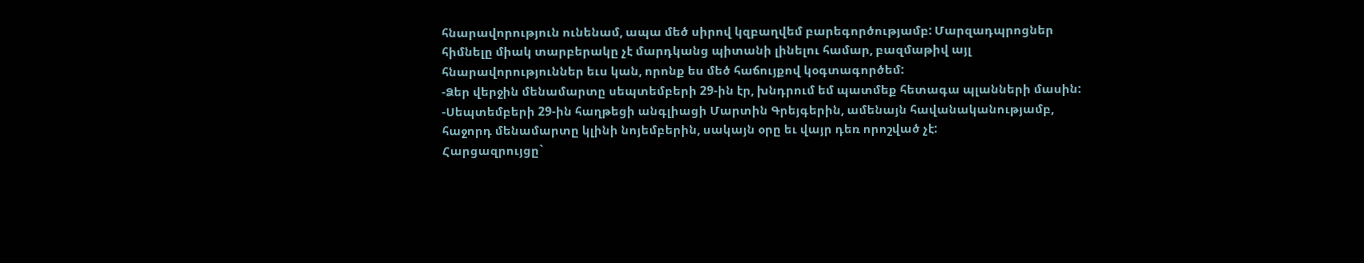հնարավորություն ունենամ, ապա մեծ սիրով կզբաղվեմ բարեգործությամբ: Մարզադպրոցներ հիմնելը միակ տարբերակը չէ մարդկանց պիտանի լինելու համար, բազմաթիվ այլ հնարավորություններ եւս կան, որոնք ես մեծ հաճույքով կօգտագործեմ:
-Ձեր վերջին մենամարտը սեպտեմբերի 29-ին էր, խնդրում եմ պատմեք հետագա պլանների մասին:
-Սեպտեմբերի 29-ին հաղթեցի անգլիացի Մարտին Գրեյգերին, ամենայն հավանականությամբ, հաջորդ մենամարտը կլինի նոյեմբերին, սակայն օրը եւ վայր դեռ որոշված չէ:
Հարցազրույցը`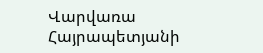Վարվառա Հայրապետյանի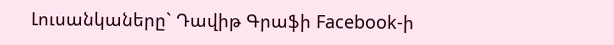Լուսանկաները` Դավիթ Գրաֆի Facebook-ի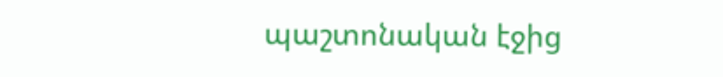պաշտոնական էջից